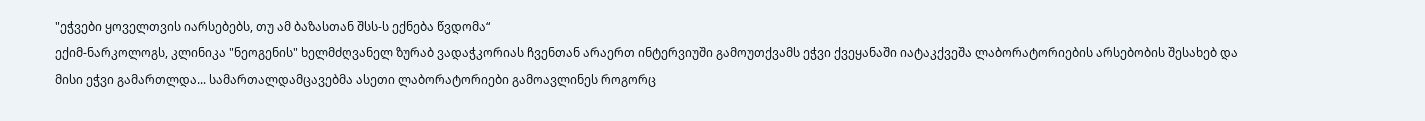"ეჭვები ყოველთვის იარსებებს, თუ ამ ბაზასთან შსს-ს ექნება წვდომა“
ექიმ-ნარკოლოგს, კლინიკა "ნეოგენის" ხელმძღვანელ ზურაბ ვადაჭკორიას ჩვენთან არაერთ ინტერვიუში გამოუთქვამს ეჭვი ქვეყანაში იატაკქვეშა ლაბორატორიების არსებობის შესახებ და მისი ეჭვი გამართლდა... სამართალდამცავებმა ასეთი ლაბორატორიები გამოავლინეს როგორც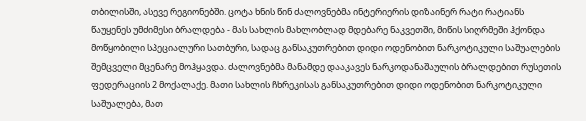თბილისში, ასევე რეგიონებში. ცოტა ხნის წინ ძალოვნებმა ინტერიერის დიზაინერ რატი რატიანს წაუყენეს უმძიმესი ბრალდება - მას სახლის მახლობლად მდებარე ნაკვეთში, მიწის სიღრმეში ჰქონდა მოწყობილი სპეციალური სათბური, სადაც განსაკუთრებით დიდი ოდენობით ნარკოტიკული საშუალების შემცველი მცენარე მოჰყავდა. ძალოვნებმა მანამდე დააკავეს ნარკოდანაშაულის ბრალდებით რუსეთის ფედერაციის 2 მოქალაქე. მათი სახლის ჩხრეკისას განსაკუთრებით დიდი ოდენობით ნარკოტიკული საშუალება, მათ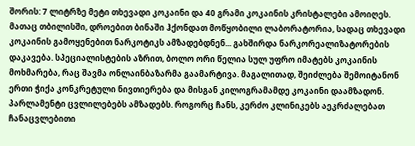შორის: 7 ლიტრზე მეტი თხევადი კოკაინი და 40 გრამი კოკაინის კრისტალები ამოიღეს. მათაც თბილისში, დროებით ბინაში ჰქონდათ მოწყობილი ლაბორატორია, სადაც თხევადი კოკაინის გამოყენებით ნარკოტიკს ამზადებდნენ... გახშირდა ნარკორეალიზატორების დაკავება. სპეციალისტების აზრით, ბოლო ორი წელია სულ უფრო იმატებს კოკაინის მოხმარება, რაც შავმა ონლაინბაზარმა გაამარტივა. მაგალითად, შეიძლება შემოიტანონ ერთი ჭიქა კონკრეტული ნივთიერება და მისგან კილოგრამამდე კოკაინი დაამზადონ. პარლამენტი ცვლილებებს ამზადებს. როგორც ჩანს, კერძო კლინიკებს აეკრძალებათ ჩანაცვლებითი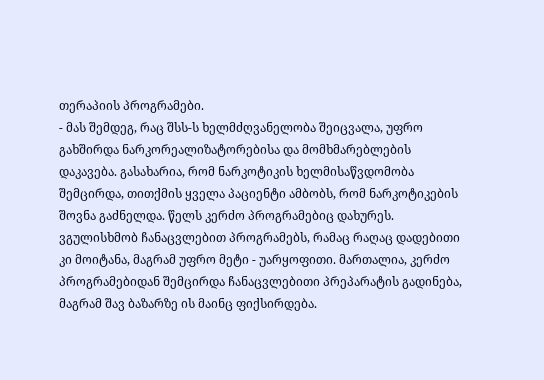თერაპიის პროგრამები.
- მას შემდეგ, რაც შსს-ს ხელმძღვანელობა შეიცვალა, უფრო გახშირდა ნარკორეალიზატორებისა და მომხმარებლების დაკავება. გასახარია, რომ ნარკოტიკის ხელმისაწვდომობა შემცირდა, თითქმის ყველა პაციენტი ამბობს, რომ ნარკოტიკების შოვნა გაძნელდა. წელს კერძო პროგრამებიც დახურეს. ვგულისხმობ ჩანაცვლებით პროგრამებს, რამაც რაღაც დადებითი კი მოიტანა, მაგრამ უფრო მეტი - უარყოფითი. მართალია, კერძო პროგრამებიდან შემცირდა ჩანაცვლებითი პრეპარატის გადინება, მაგრამ შავ ბაზარზე ის მაინც ფიქსირდება.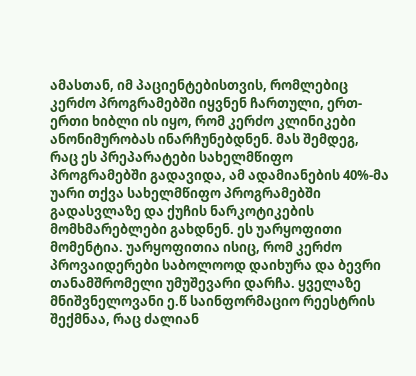ამასთან, იმ პაციენტებისთვის, რომლებიც კერძო პროგრამებში იყვნენ ჩართული, ერთ-ერთი ხიბლი ის იყო, რომ კერძო კლინიკები ანონიმურობას ინარჩუნებდნენ. მას შემდეგ, რაც ეს პრეპარატები სახელმწიფო პროგრამებში გადავიდა, ამ ადამიანების 40%-მა უარი თქვა სახელმწიფო პროგრამებში გადასვლაზე და ქუჩის ნარკოტიკების მომხმარებლები გახდნენ. ეს უარყოფითი მომენტია. უარყოფითია ისიც, რომ კერძო პროვაიდერები საბოლოოდ დაიხურა და ბევრი თანამშრომელი უმუშევარი დარჩა. ყველაზე მნიშვნელოვანი ე.წ საინფორმაციო რეესტრის შექმნაა, რაც ძალიან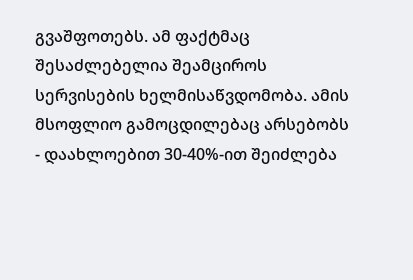გვაშფოთებს. ამ ფაქტმაც შესაძლებელია შეამციროს სერვისების ხელმისაწვდომობა. ამის მსოფლიო გამოცდილებაც არსებობს - დაახლოებით 30-40%-ით შეიძლება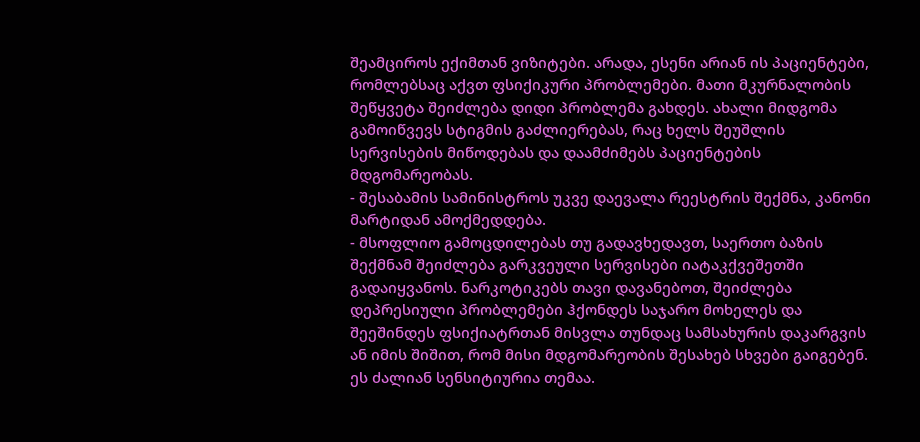შეამციროს ექიმთან ვიზიტები. არადა, ესენი არიან ის პაციენტები, რომლებსაც აქვთ ფსიქიკური პრობლემები. მათი მკურნალობის შეწყვეტა შეიძლება დიდი პრობლემა გახდეს. ახალი მიდგომა გამოიწვევს სტიგმის გაძლიერებას, რაც ხელს შეუშლის სერვისების მიწოდებას და დაამძიმებს პაციენტების მდგომარეობას.
- შესაბამის სამინისტროს უკვე დაევალა რეესტრის შექმნა, კანონი მარტიდან ამოქმედდება.
- მსოფლიო გამოცდილებას თუ გადავხედავთ, საერთო ბაზის შექმნამ შეიძლება გარკვეული სერვისები იატაკქვეშეთში გადაიყვანოს. ნარკოტიკებს თავი დავანებოთ, შეიძლება დეპრესიული პრობლემები ჰქონდეს საჯარო მოხელეს და შეეშინდეს ფსიქიატრთან მისვლა თუნდაც სამსახურის დაკარგვის ან იმის შიშით, რომ მისი მდგომარეობის შესახებ სხვები გაიგებენ. ეს ძალიან სენსიტიურია თემაა.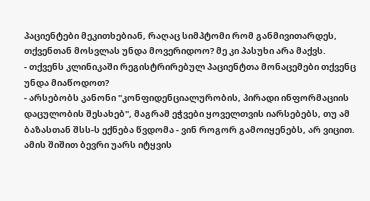პაციენტები მეკითხებიან, რაღაც სიმპტომი რომ განმივითარდეს, თქვენთან მოსვლას უნდა მოვერიდოო? მე კი პასუხი არა მაქვს.
- თქვენს კლინიკაში რეგისტრირებულ პაციენტთა მონაცემები თქვენც უნდა მიაწოდოთ?
- არსებობს კანონი "კონფიდენციალურობის, პირადი ინფორმაციის დაცულობის შესახებ", მაგრამ ეჭვები ყოველთვის იარსებებს, თუ ამ ბაზასთან შსს-ს ექნება წვდომა - ვინ როგორ გამოიყენებს, არ ვიცით. ამის შიშით ბევრი უარს იტყვის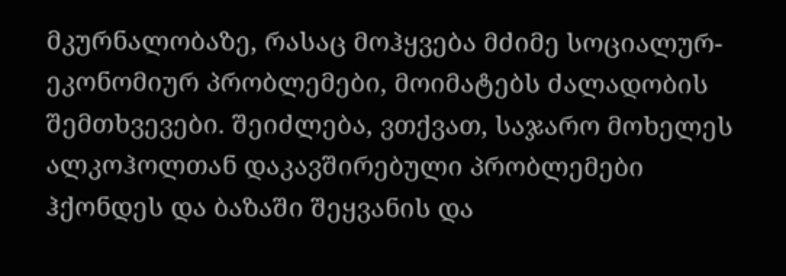მკურნალობაზე, რასაც მოჰყვება მძიმე სოციალურ-ეკონომიურ პრობლემები, მოიმატებს ძალადობის შემთხვევები. შეიძლება, ვთქვათ, საჯარო მოხელეს ალკოჰოლთან დაკავშირებული პრობლემები ჰქონდეს და ბაზაში შეყვანის და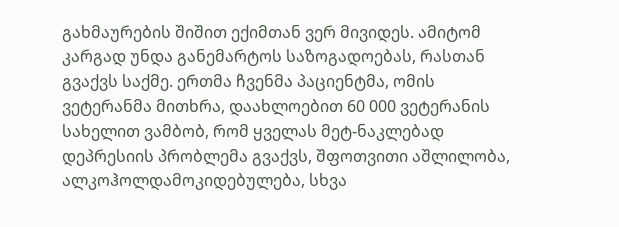გახმაურების შიშით ექიმთან ვერ მივიდეს. ამიტომ კარგად უნდა განემარტოს საზოგადოებას, რასთან გვაქვს საქმე. ერთმა ჩვენმა პაციენტმა, ომის ვეტერანმა მითხრა, დაახლოებით 60 000 ვეტერანის სახელით ვამბობ, რომ ყველას მეტ-ნაკლებად დეპრესიის პრობლემა გვაქვს, შფოთვითი აშლილობა, ალკოჰოლდამოკიდებულება, სხვა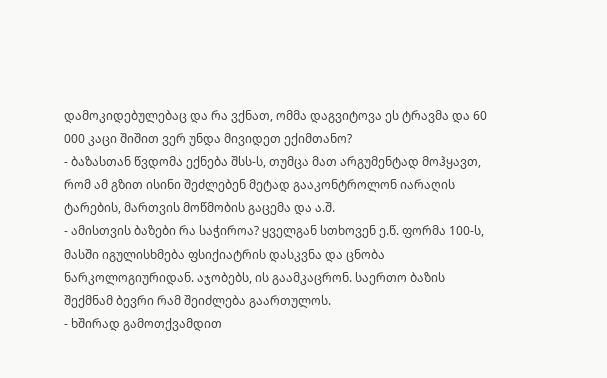დამოკიდებულებაც და რა ვქნათ, ომმა დაგვიტოვა ეს ტრავმა და 60 000 კაცი შიშით ვერ უნდა მივიდეთ ექიმთანო?
- ბაზასთან წვდომა ექნება შსს-ს, თუმცა მათ არგუმენტად მოჰყავთ, რომ ამ გზით ისინი შეძლებენ მეტად გააკონტროლონ იარაღის ტარების, მართვის მოწმობის გაცემა და ა.შ.
- ამისთვის ბაზები რა საჭიროა? ყველგან სთხოვენ ე.წ. ფორმა 100-ს, მასში იგულისხმება ფსიქიატრის დასკვნა და ცნობა ნარკოლოგიურიდან. აჯობებს, ის გაამკაცრონ. საერთო ბაზის შექმნამ ბევრი რამ შეიძლება გაართულოს.
- ხშირად გამოთქვამდით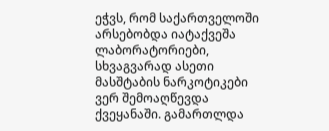ეჭვს, რომ საქართველოში არსებობდა იატაქვეშა ლაბორატორიები, სხვაგვარად ასეთი მასშტაბის ნარკოტიკები ვერ შემოაღწევდა ქვეყანაში. გამართლდა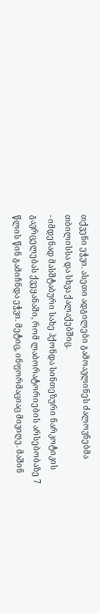თქვენი ეჭვი. ასეთი ადგილები გამოავლინეს ძალოვნებმა თბილისსა და სხვა ქალაქებშიც.
- იმდენად მასშტაბური სახე ჰქონდა სინთეზური ნარკოტიკის გავრცელებას ქვეყანაში, რომ ლაბორატორიების არსებობაზე 7 წლის წინ გამიჩნდა ეჭვი. მეტიც, ინფორმაციაც მივიღე. მაშინ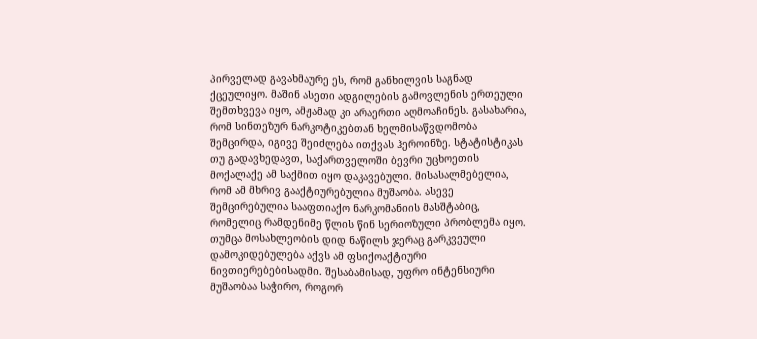პირველად გავახმაურე ეს, რომ განხილვის საგნად ქცეულიყო. მაშინ ასეთი ადგილების გამოვლენის ერთეული შემთხვევა იყო, ამჟამად კი არაერთი აღმოაჩინეს. გასახარია, რომ სინთეზურ ნარკოტიკებთან ხელმისაწვდომობა შემცირდა, იგივე შეიძლება ითქვას ჰეროინზე. სტატისტიკას თუ გადავხედავთ, საქართველოში ბევრი უცხოეთის მოქალაქე ამ საქმით იყო დაკავებული. მისასალმებელია, რომ ამ მხრივ გააქტიურებულია მუშაობა. ასევე შემცირებულია სააფთიაქო ნარკომანიის მასშტაბიც, რომელიც რამდენიმე წლის წინ სერიოზული პრობლემა იყო. თუმცა მოსახლეობის დიდ ნაწილს ჯერაც გარკვეული დამოკიდებულება აქვს ამ ფსიქოაქტიური ნივთიერებებისადმი. შესაბამისად, უფრო ინტენსიური მუშაობაა საჭირო, როგორ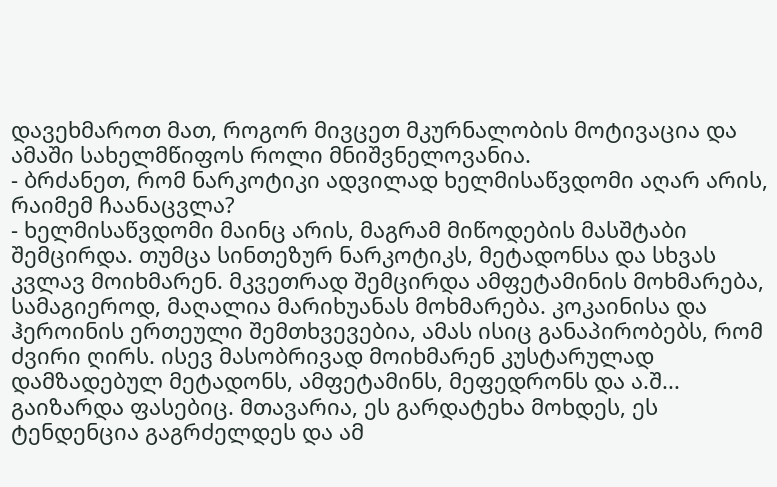დავეხმაროთ მათ, როგორ მივცეთ მკურნალობის მოტივაცია და ამაში სახელმწიფოს როლი მნიშვნელოვანია.
- ბრძანეთ, რომ ნარკოტიკი ადვილად ხელმისაწვდომი აღარ არის, რაიმემ ჩაანაცვლა?
- ხელმისაწვდომი მაინც არის, მაგრამ მიწოდების მასშტაბი შემცირდა. თუმცა სინთეზურ ნარკოტიკს, მეტადონსა და სხვას კვლავ მოიხმარენ. მკვეთრად შემცირდა ამფეტამინის მოხმარება, სამაგიეროდ, მაღალია მარიხუანას მოხმარება. კოკაინისა და ჰეროინის ერთეული შემთხვევებია, ამას ისიც განაპირობებს, რომ ძვირი ღირს. ისევ მასობრივად მოიხმარენ კუსტარულად დამზადებულ მეტადონს, ამფეტამინს, მეფედრონს და ა.შ... გაიზარდა ფასებიც. მთავარია, ეს გარდატეხა მოხდეს, ეს ტენდენცია გაგრძელდეს და ამ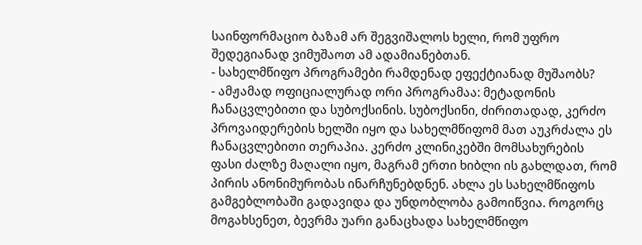საინფორმაციო ბაზამ არ შეგვიშალოს ხელი, რომ უფრო შედეგიანად ვიმუშაოთ ამ ადამიანებთან.
- სახელმწიფო პროგრამები რამდენად ეფექტიანად მუშაობს?
- ამჟამად ოფიციალურად ორი პროგრამაა: მეტადონის ჩანაცვლებითი და სუბოქსინის. სუბოქსინი, ძირითადად, კერძო პროვაიდერების ხელში იყო და სახელმწიფომ მათ აუკრძალა ეს ჩანაცვლებითი თერაპია. კერძო კლინიკებში მომსახურების ფასი ძალზე მაღალი იყო, მაგრამ ერთი ხიბლი ის გახლდათ, რომ პირის ანონიმურობას ინარჩუნებდნენ. ახლა ეს სახელმწიფოს გამგებლობაში გადავიდა და უნდობლობა გამოიწვია. როგორც მოგახსენეთ, ბევრმა უარი განაცხადა სახელმწიფო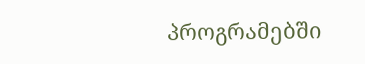პროგრამებში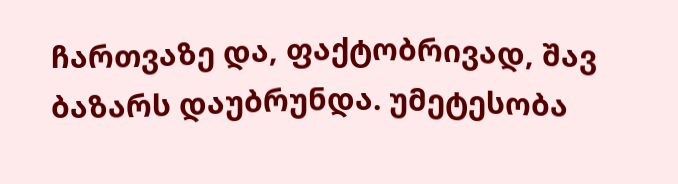ჩართვაზე და, ფაქტობრივად, შავ ბაზარს დაუბრუნდა. უმეტესობა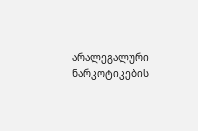არალეგალური ნარკოტიკების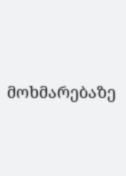მოხმარებაზე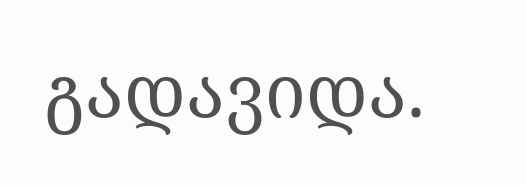გადავიდა.